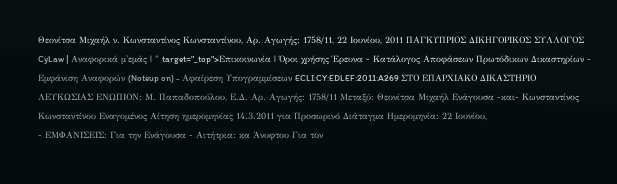Θεονίτσα Μιχαήλ ν. Κωνσταντίνος Κωνσταντίνου, Αρ. Αγωγής: 1758/11, 22 Ιουνίου, 2011 ΠΑΓΚΥΠΡΙΟΣ ΔΙΚΗΓΟΡΙΚΟΣ ΣΥΛΛΟΓΟΣ CyLaw | Αναφορικά μ'εμάς | " target="_top">Επικοινωνία | Όροι χρήσης Έρευνα - Κατάλογος Αποφάσεων Πρωτόδικων Δικαστηρίων - Εμφάνιση Αναφορών (Noteup on) - Αφαίρεση Υπογραμμίσεων ECLI:CY:EDLEF:2011:A269 ΣΤΟ ΕΠΑΡΧΙΑΚΟ ΔΙΚΑΣΤΗΡΙΟ ΛΕΥΚΩΣΙΑΣ ΕΝΩΠΙΟΝ: Μ. Παπαδοπούλου, Ε.Δ. Αρ. Αγωγής: 1758/11 Μεταξύ: Θεονίτσα Μιχαήλ Ενάγουσα -και- Κωνσταντίνος Κωνσταντίνου Εναγομένος Αίτηση ημερομηνίας 14.3.2011 για Προσωρινό Διάταγμα Ημερομηνία: 22 Ιουνίου,
- ΕΜΦΑΝΙΣΕΙΣ: Για την Ενάγουσα - Αιτήτρια: κα Άνυφτου Για τον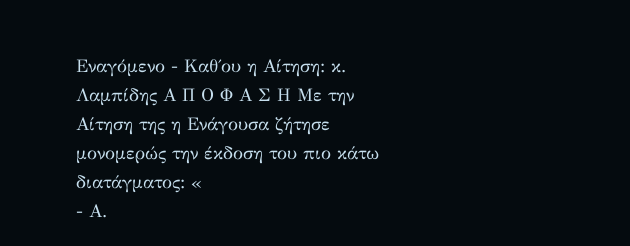Εναγόμενο - Καθ΄ου η Αίτηση: κ. Λαμπίδης Α Π Ο Φ Α Σ Η Με την Αίτηση της η Ενάγουσα ζήτησε μονομερώς την έκδοση του πιο κάτω διατάγματος: «
- Α.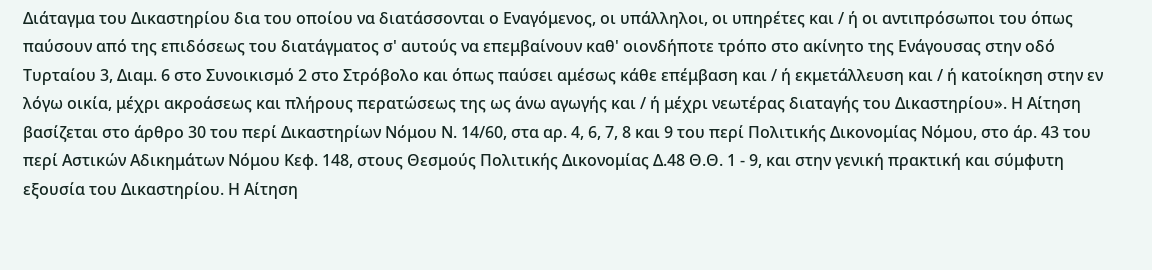Διάταγμα του Δικαστηρίου δια του οποίου να διατάσσονται ο Εναγόμενος, οι υπάλληλοι, οι υπηρέτες και / ή οι αντιπρόσωποι του όπως παύσουν από της επιδόσεως του διατάγματος σ' αυτούς να επεμβαίνουν καθ' οιονδήποτε τρόπο στο ακίνητο της Ενάγουσας στην οδό Τυρταίου 3, Διαμ. 6 στο Συνοικισμό 2 στο Στρόβολο και όπως παύσει αμέσως κάθε επέμβαση και / ή εκμετάλλευση και / ή κατοίκηση στην εν λόγω οικία, μέχρι ακροάσεως και πλήρους περατώσεως της ως άνω αγωγής και / ή μέχρι νεωτέρας διαταγής του Δικαστηρίου». Η Αίτηση βασίζεται στο άρθρο 30 του περί Δικαστηρίων Νόμου Ν. 14/60, στα αρ. 4, 6, 7, 8 και 9 του περί Πολιτικής Δικονομίας Νόμου, στο άρ. 43 του περί Αστικών Αδικημάτων Νόμου Κεφ. 148, στους Θεσμούς Πολιτικής Δικονομίας Δ.48 Θ.Θ. 1 - 9, και στην γενική πρακτική και σύμφυτη εξουσία του Δικαστηρίου. Η Αίτηση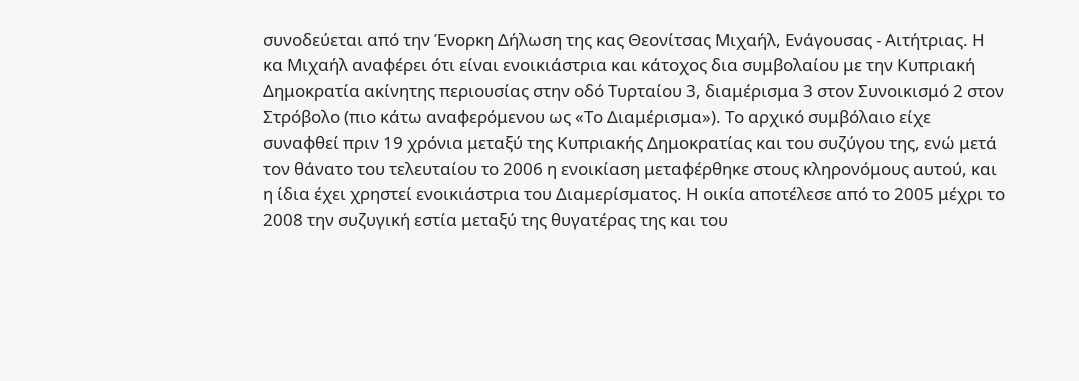συνοδεύεται από την Ένορκη Δήλωση της κας Θεονίτσας Μιχαήλ, Ενάγουσας - Αιτήτριας. Η κα Μιχαήλ αναφέρει ότι είναι ενοικιάστρια και κάτοχος δια συμβολαίου με την Κυπριακή Δημοκρατία ακίνητης περιουσίας στην οδό Τυρταίου 3, διαμέρισμα 3 στον Συνοικισμό 2 στον Στρόβολο (πιο κάτω αναφερόμενου ως «Το Διαμέρισμα»). Το αρχικό συμβόλαιο είχε συναφθεί πριν 19 χρόνια μεταξύ της Κυπριακής Δημοκρατίας και του συζύγου της, ενώ μετά τον θάνατο του τελευταίου το 2006 η ενοικίαση μεταφέρθηκε στους κληρονόμους αυτού, και η ίδια έχει χρηστεί ενοικιάστρια του Διαμερίσματος. Η οικία αποτέλεσε από το 2005 μέχρι το 2008 την συζυγική εστία μεταξύ της θυγατέρας της και του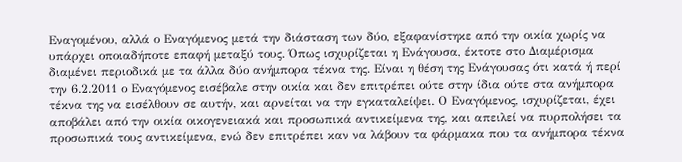Εναγομένου, αλλά ο Εναγόμενος μετά την διάσταση των δύο, εξαφανίστηκε από την οικία χωρίς να υπάρχει οποιαδήποτε επαφή μεταξύ τους. Όπως ισχυρίζεται η Ενάγουσα, έκτοτε στο Διαμέρισμα διαμένει περιοδικά με τα άλλα δύο ανήμπορα τέκνα της. Είναι η θέση της Ενάγουσας ότι κατά ή περί την 6.2.2011 ο Εναγόμενος εισέβαλε στην οικία και δεν επιτρέπει ούτε στην ίδια ούτε στα ανήμπορα τέκνα της να εισέλθουν σε αυτήν, και αρνείται να την εγκαταλείψει. Ο Εναγόμενος, ισχυρίζεται, έχει αποβάλει από την οικία οικογενειακά και προσωπικά αντικείμενα της, και απειλεί να πυρπολήσει τα προσωπικά τους αντικείμενα, ενώ δεν επιτρέπει καν να λάβουν τα φάρμακα που τα ανήμπορα τέκνα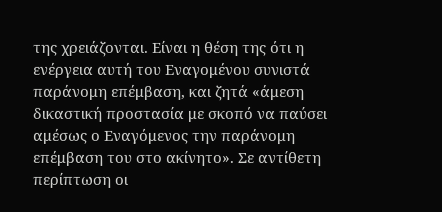της χρειάζονται. Είναι η θέση της ότι η ενέργεια αυτή του Εναγομένου συνιστά παράνομη επέμβαση, και ζητά «άμεση δικαστική προστασία με σκοπό να παύσει αμέσως ο Εναγόμενος την παράνομη επέμβαση του στο ακίνητο». Σε αντίθετη περίπτωση οι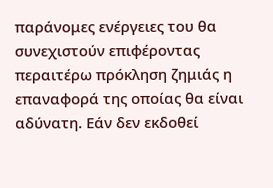παράνομες ενέργειες του θα συνεχιστούν επιφέροντας περαιτέρω πρόκληση ζημιάς η επαναφορά της οποίας θα είναι αδύνατη. Εάν δεν εκδοθεί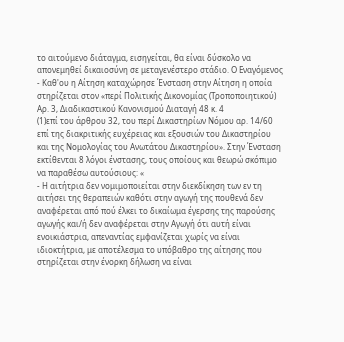το αιτούμενο διάταγμα, εισηγείται, θα είναι δύσκολο να απονεμηθεί δικαιοσύνη σε μεταγενέστερο στάδιο. Ο Εναγόμενος - Καθ'ου η Αίτηση καταχώρησε Ένσταση στην Αίτηση η οποία στηρίζεται στον «περί Πολιτικής Δικονομίας (Τροποποιητικού) Αρ. 3, Διαδικαστικού Κανονισμού Διαταγή 48 κ. 4
(1)επί του άρθρου 32, του περί Δικαστηρίων Νόμου αρ. 14/60 επί της διακριτικής ευχέρειας και εξουσιών του Δικαστηρίου και της Νομολογίας του Ανωτάτου Δικαστηρίου». Στην Ένσταση εκτίθενται 8 λόγοι ένστασης, τους οποίους και θεωρώ σκόπιμο να παραθέσω αυτούσιους: «
- Η αιτήτρια δεν νομιμοποιείται στην διεκδίκηση των εν τη αιτήσει της θεραπειών καθότι στην αγωγή της πουθενά δεν αναφέρεται από πού έλκει το δικαίωμα έγερσης της παρούσης αγωγής και/ή δεν αναφέρεται στην Αγωγή ότι αυτή είναι ενοικιάστρια, απεναντίας εμφανίζεται χωρίς να είναι ιδιοκτήτρια, με αποτέλεσμα το υπόβαθρο της αίτησης που στηρίζεται στην ένορκη δήλωση να είναι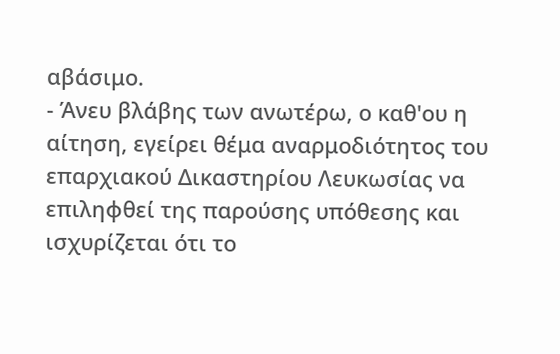αβάσιμο.
- Άνευ βλάβης των ανωτέρω, ο καθ'ου η αίτηση, εγείρει θέμα αναρμοδιότητος του επαρχιακού Δικαστηρίου Λευκωσίας να επιληφθεί της παρούσης υπόθεσης και ισχυρίζεται ότι το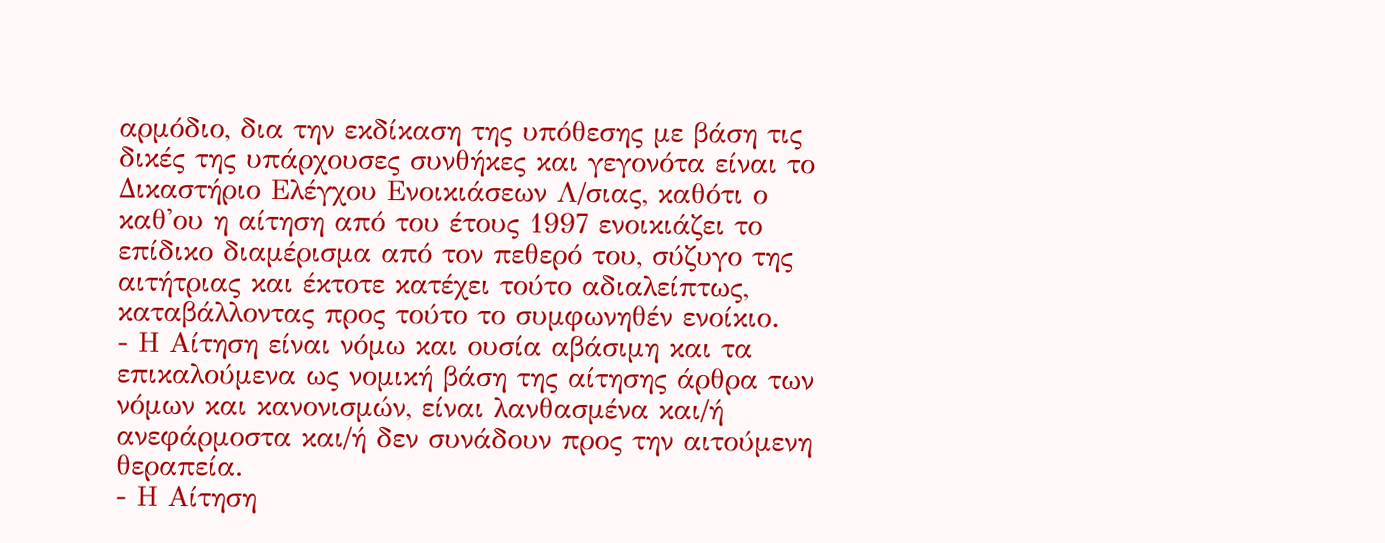αρμόδιο, δια την εκδίκαση της υπόθεσης με βάση τις δικές της υπάρχουσες συνθήκες και γεγονότα είναι το Δικαστήριο Ελέγχου Ενοικιάσεων Λ/σιας, καθότι ο καθ'ου η αίτηση από του έτους 1997 ενοικιάζει το επίδικο διαμέρισμα από τον πεθερό του, σύζυγο της αιτήτριας και έκτοτε κατέχει τούτο αδιαλείπτως, καταβάλλοντας προς τούτο το συμφωνηθέν ενοίκιο.
- Η Αίτηση είναι νόμω και ουσία αβάσιμη και τα επικαλούμενα ως νομική βάση της αίτησης άρθρα των νόμων και κανονισμών, είναι λανθασμένα και/ή ανεφάρμοστα και/ή δεν συνάδουν προς την αιτούμενη θεραπεία.
- Η Αίτηση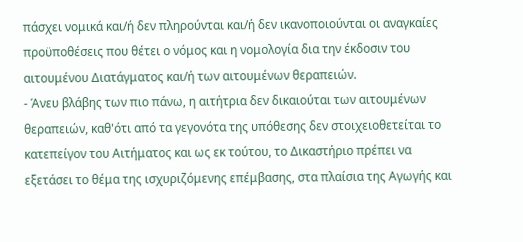πάσχει νομικά και/ή δεν πληρούνται και/ή δεν ικανοποιούνται οι αναγκαίες προϋποθέσεις που θέτει ο νόμος και η νομολογία δια την έκδοσιν του αιτουμένου Διατάγματος και/ή των αιτουμένων θεραπειών.
- Άνευ βλάβης των πιο πάνω, η αιτήτρια δεν δικαιούται των αιτουμένων θεραπειών, καθ'ότι από τα γεγονότα της υπόθεσης δεν στοιχειοθετείται το κατεπείγον του Αιτήματος και ως εκ τούτου, το Δικαστήριο πρέπει να εξετάσει το θέμα της ισχυριζόμενης επέμβασης, στα πλαίσια της Αγωγής και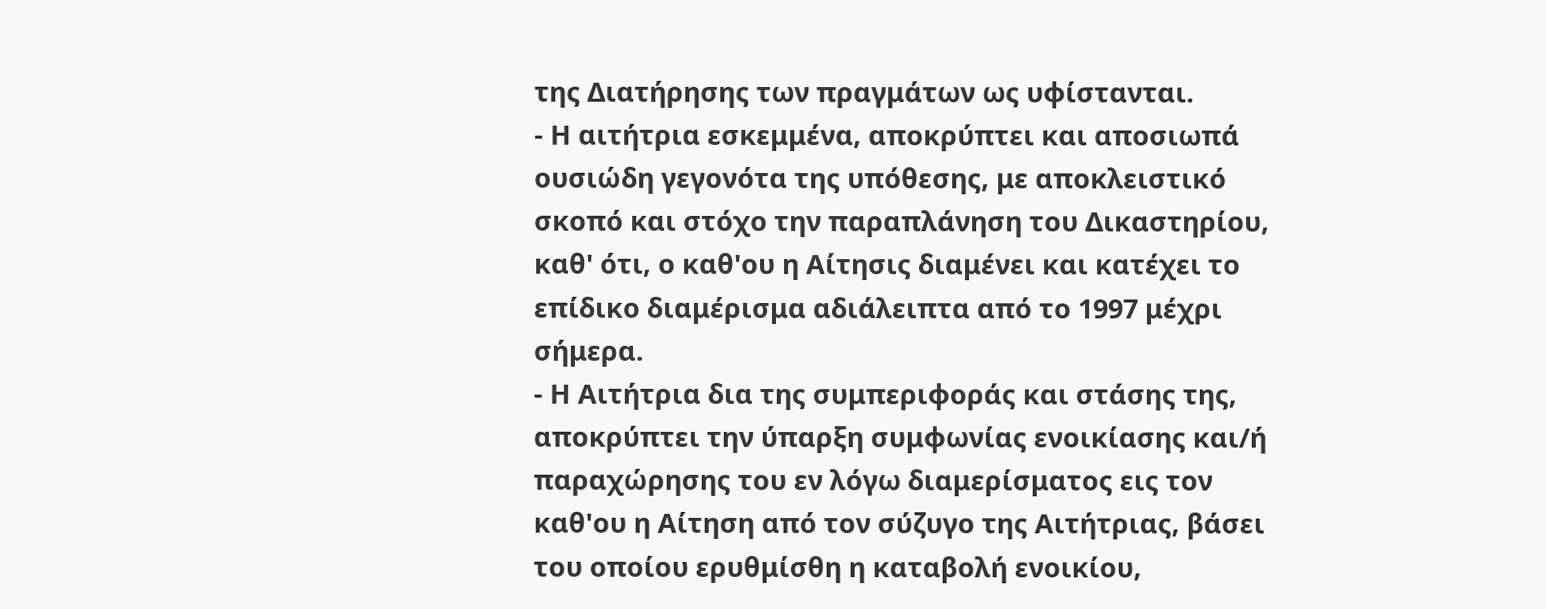της Διατήρησης των πραγμάτων ως υφίστανται.
- Η αιτήτρια εσκεμμένα, αποκρύπτει και αποσιωπά ουσιώδη γεγονότα της υπόθεσης, με αποκλειστικό σκοπό και στόχο την παραπλάνηση του Δικαστηρίου, καθ' ότι, ο καθ'ου η Αίτησις διαμένει και κατέχει το επίδικο διαμέρισμα αδιάλειπτα από το 1997 μέχρι σήμερα.
- Η Αιτήτρια δια της συμπεριφοράς και στάσης της, αποκρύπτει την ύπαρξη συμφωνίας ενοικίασης και/ή παραχώρησης του εν λόγω διαμερίσματος εις τον καθ'ου η Αίτηση από τον σύζυγο της Αιτήτριας, βάσει του οποίου ερυθμίσθη η καταβολή ενοικίου,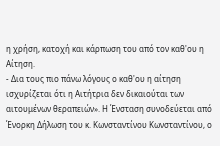η χρήση, κατοχή και κάρπωση του από τον καθ'ου η Αίτηση.
- Δια τους πιο πάνω λόγους ο καθ'ου η αίτηση ισχυρίζεται ότι η Αιτήτρια δεν δικαιούται των αιτουμένων θεραπειών». Η Ένσταση συνοδεύεται από Ένορκη Δήλωση του κ. Κωνσταντίνου Κωνσταντίνου, ο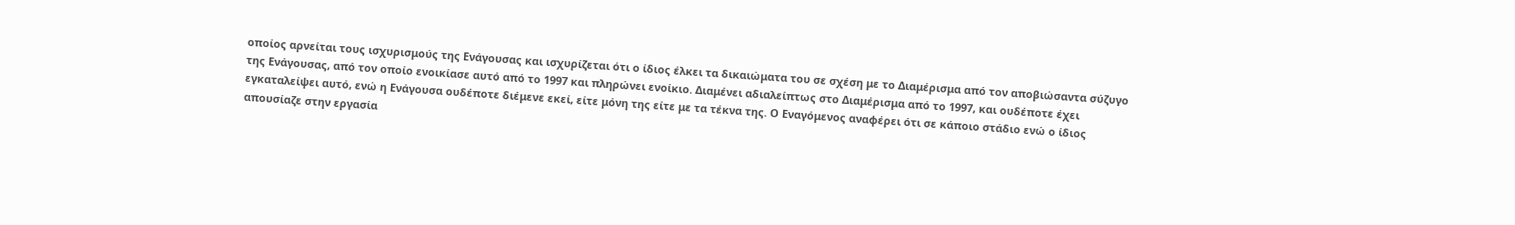οποίος αρνείται τους ισχυρισμούς της Ενάγουσας και ισχυρίζεται ότι ο ίδιος έλκει τα δικαιώματα του σε σχέση με το Διαμέρισμα από τον αποβιώσαντα σύζυγο της Ενάγουσας, από τον οποίο ενοικίασε αυτό από το 1997 και πληρώνει ενοίκιο. Διαμένει αδιαλείπτως στο Διαμέρισμα από το 1997, και ουδέποτε έχει εγκαταλείψει αυτό, ενώ η Ενάγουσα ουδέποτε διέμενε εκεί, είτε μόνη της είτε με τα τέκνα της. Ο Εναγόμενος αναφέρει ότι σε κάποιο στάδιο ενώ ο ίδιος απουσίαζε στην εργασία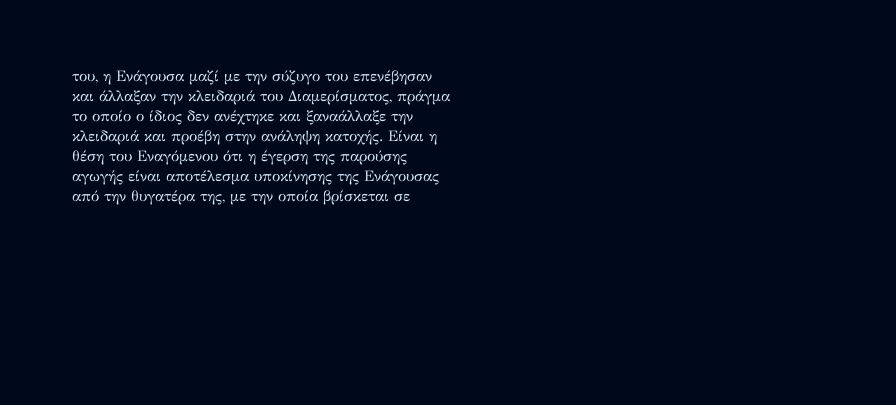του, η Ενάγουσα μαζί με την σύζυγο του επενέβησαν και άλλαξαν την κλειδαριά του Διαμερίσματος, πράγμα το οποίο ο ίδιος δεν ανέχτηκε και ξαναάλλαξε την κλειδαριά και προέβη στην ανάληψη κατοχής. Είναι η θέση του Εναγόμενου ότι η έγερση της παρούσης αγωγής είναι αποτέλεσμα υποκίνησης της Ενάγουσας από την θυγατέρα της, με την οποία βρίσκεται σε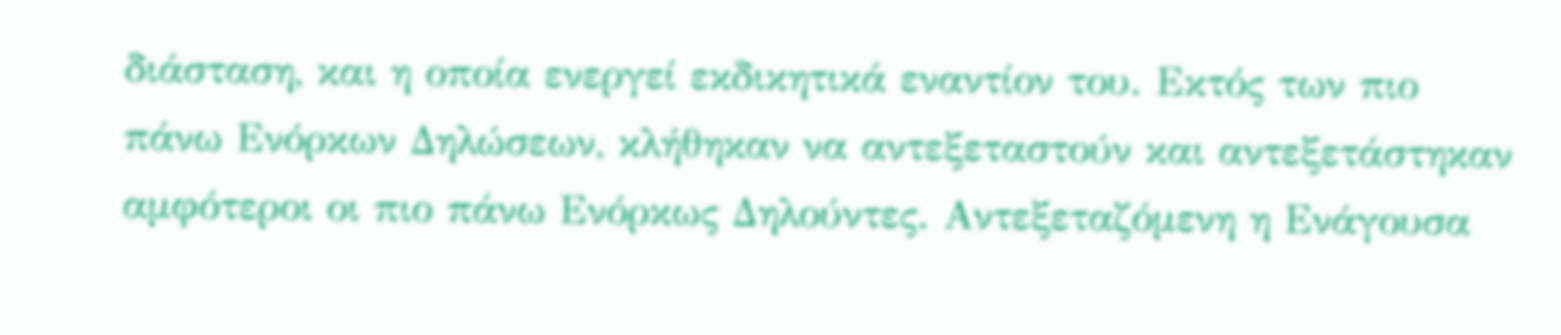διάσταση, και η οποία ενεργεί εκδικητικά εναντίον του. Εκτός των πιο πάνω Ενόρκων Δηλώσεων, κλήθηκαν να αντεξεταστούν και αντεξετάστηκαν αμφότεροι οι πιο πάνω Ενόρκως Δηλούντες. Αντεξεταζόμενη η Ενάγουσα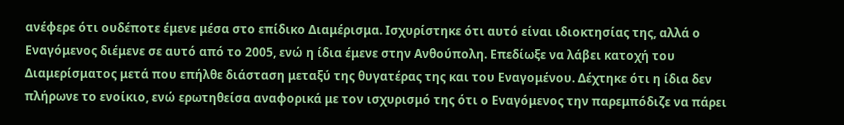ανέφερε ότι ουδέποτε έμενε μέσα στο επίδικο Διαμέρισμα. Ισχυρίστηκε ότι αυτό είναι ιδιοκτησίας της, αλλά ο Εναγόμενος διέμενε σε αυτό από το 2005, ενώ η ίδια έμενε στην Ανθούπολη. Επεδίωξε να λάβει κατοχή του Διαμερίσματος μετά που επήλθε διάσταση μεταξύ της θυγατέρας της και του Εναγομένου. Δέχτηκε ότι η ίδια δεν πλήρωνε το ενοίκιο, ενώ ερωτηθείσα αναφορικά με τον ισχυρισμό της ότι ο Εναγόμενος την παρεμπόδιζε να πάρει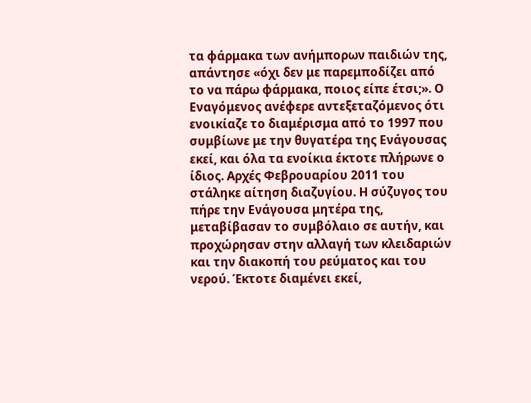τα φάρμακα των ανήμπορων παιδιών της, απάντησε «όχι δεν με παρεμποδίζει από το να πάρω φάρμακα, ποιος είπε έτσι;». Ο Εναγόμενος ανέφερε αντεξεταζόμενος ότι ενοικίαζε το διαμέρισμα από το 1997 που συμβίωνε με την θυγατέρα της Ενάγουσας εκεί, και όλα τα ενοίκια έκτοτε πλήρωνε ο ίδιος. Αρχές Φεβρουαρίου 2011 του στάληκε αίτηση διαζυγίου. Η σύζυγος του πήρε την Ενάγουσα μητέρα της, μεταβίβασαν το συμβόλαιο σε αυτήν, και προχώρησαν στην αλλαγή των κλειδαριών και την διακοπή του ρεύματος και του νερού. Έκτοτε διαμένει εκεί,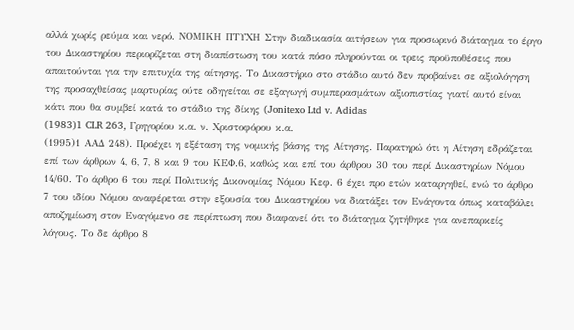αλλά χωρίς ρεύμα και νερό. ΝΟΜΙΚΗ ΠΤΥΧΗ Στην διαδικασία αιτήσεων για προσωρινό διάταγμα το έργο του Δικαστηρίου περιορίζεται στη διαπίστωση του κατά πόσο πληρούνται οι τρεις προϋποθέσεις που απαιτούνται για την επιτυχία της αίτησης. Το Δικαστήριο στο στάδιο αυτό δεν προβαίνει σε αξιολόγηση της προσαχθείσας μαρτυρίας ούτε οδηγείται σε εξαγωγή συμπερασμάτων αξιοπιστίας γιατί αυτό είναι κάτι που θα συμβεί κατά το στάδιο της δίκης (Jonitexo Ltd v. Adidas
(1983)1 CLR 263, Γρηγορίου κ.α. ν. Χριστοφόρου κ.α.
(1995)1 ΑΑΔ 248). Προέχει η εξέταση της νομικής βάσης της Αίτησης. Παρατηρώ ότι η Αίτηση εδράζεται επί των άρθρων 4, 6, 7, 8 και 9 του ΚΕΦ.6, καθώς και επί του άρθρου 30 του περί Δικαστηρίων Νόμου 14/60. Το άρθρο 6 του περί Πολιτικής Δικονομίας Νόμου Κεφ. 6 έχει προ ετών καταργηθεί, ενώ το άρθρο 7 του ιδίου Νόμου αναφέρεται στην εξουσία του Δικαστηρίου να διατάξει τον Ενάγοντα όπως καταβάλει αποζημίωση στον Εναγόμενο σε περίπτωση που διαφανεί ότι το διάταγμα ζητήθηκε για ανεπαρκείς λόγους. Το δε άρθρο 8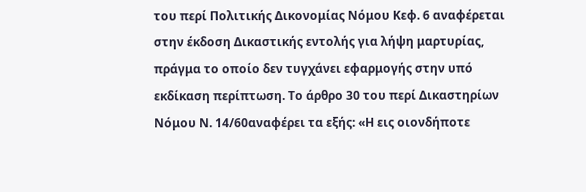του περί Πολιτικής Δικονομίας Νόμου Κεφ. 6 αναφέρεται στην έκδοση Δικαστικής εντολής για λήψη μαρτυρίας, πράγμα το οποίο δεν τυγχάνει εφαρμογής στην υπό εκδίκαση περίπτωση. Το άρθρο 30 του περί Δικαστηρίων Νόμου Ν. 14/60αναφέρει τα εξής: «Η εις οιονδήποτε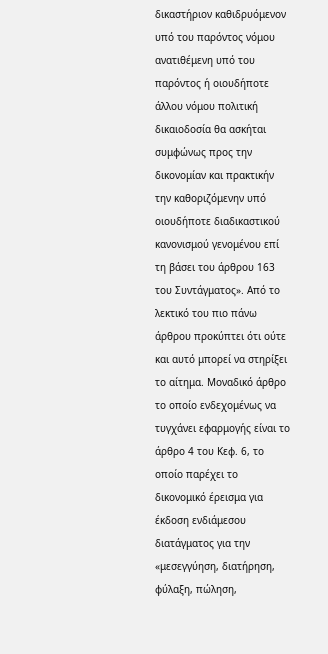δικαστήριον καθιδρυόμενον υπό του παρόντος νόμου ανατιθέμενη υπό του παρόντος ή οιουδήποτε άλλου νόμου πολιτική δικαιοδοσία θα ασκήται συμφώνως προς την δικονομίαν και πρακτικήν την καθοριζόμενην υπό οιουδήποτε διαδικαστικού κανονισμού γενομένου επί τη βάσει του άρθρου 163 του Συντάγματος». Από το λεκτικό του πιο πάνω άρθρου προκύπτει ότι ούτε και αυτό μπορεί να στηρίξει το αίτημα. Μοναδικό άρθρο το οποίο ενδεχομένως να τυγχάνει εφαρμογής είναι το άρθρο 4 του Κεφ. 6, το οποίο παρέχει το δικονομικό έρεισμα για έκδοση ενδιάμεσου διατάγματος για την «μεσεγγύηση, διατήρηση, φύλαξη, πώληση,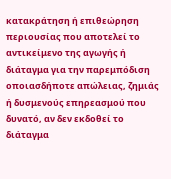κατακράτηση ή επιθεώρηση περιουσίας που αποτελεί το αντικείμενο της αγωγής ή διάταγμα για την παρεμπόδιση οποιασδήποτε απώλειας, ζημιάς ή δυσμενούς επηρεασμού που δυνατό, αν δεν εκδοθεί το διάταγμα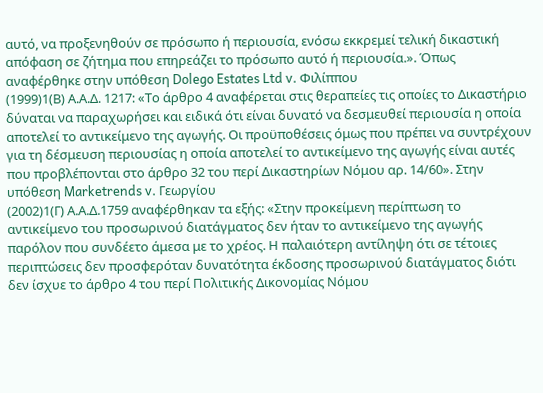αυτό, να προξενηθούν σε πρόσωπο ή περιουσία, ενόσω εκκρεμεί τελική δικαστική απόφαση σε ζήτημα που επηρεάζει το πρόσωπο αυτό ή περιουσία.». Όπως αναφέρθηκε στην υπόθεση Dolego Estates Ltd v. Φιλίππου
(1999)1(Β) Α.Α.Δ. 1217: «Το άρθρο 4 αναφέρεται στις θεραπείες τις οποίες το Δικαστήριο δύναται να παραχωρήσει και ειδικά ότι είναι δυνατό να δεσμευθεί περιουσία η οποία αποτελεί το αντικείμενο της αγωγής. Οι προϋποθέσεις όμως που πρέπει να συντρέχουν για τη δέσμευση περιουσίας η οποία αποτελεί το αντικείμενο της αγωγής είναι αυτές που προβλέπονται στο άρθρο 32 του περί Δικαστηρίων Νόμου αρ. 14/60». Στην υπόθεση Marketrends v. Γεωργίου
(2002)1(Γ) Α.Α.Δ.1759 αναφέρθηκαν τα εξής: «Στην προκείμενη περίπτωση το αντικείμενο του προσωρινού διατάγματος δεν ήταν το αντικείμενο της αγωγής παρόλον που συνδέετο άμεσα με το χρέος. Η παλαιότερη αντίληψη ότι σε τέτοιες περιπτώσεις δεν προσφερόταν δυνατότητα έκδοσης προσωρινού διατάγματος διότι δεν ίσχυε το άρθρο 4 του περί Πολιτικής Δικονομίας Νόμου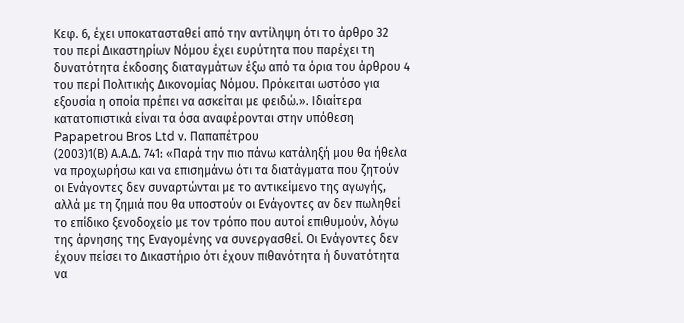Κεφ. 6, έχει υποκατασταθεί από την αντίληψη ότι το άρθρο 32 του περί Δικαστηρίων Νόμου έχει ευρύτητα που παρέχει τη δυνατότητα έκδοσης διαταγμάτων έξω από τα όρια του άρθρου 4 του περί Πολιτικής Δικονομίας Νόμου. Πρόκειται ωστόσο για εξουσία η οποία πρέπει να ασκείται με φειδώ.». Ιδιαίτερα κατατοπιστικά είναι τα όσα αναφέρονται στην υπόθεση Papapetrou Bros Ltd ν. Παπαπέτρου
(2003)1(Β) Α.Α.Δ. 741: «Παρά την πιο πάνω κατάληξή μου θα ήθελα να προχωρήσω και να επισημάνω ότι τα διατάγματα που ζητούν οι Ενάγοντες δεν συναρτώνται με το αντικείμενο της αγωγής, αλλά με τη ζημιά που θα υποστούν οι Ενάγοντες αν δεν πωληθεί το επίδικο ξενοδοχείο με τον τρόπο που αυτοί επιθυμούν, λόγω της άρνησης της Εναγομένης να συνεργασθεί. Οι Ενάγοντες δεν έχουν πείσει το Δικαστήριο ότι έχουν πιθανότητα ή δυνατότητα να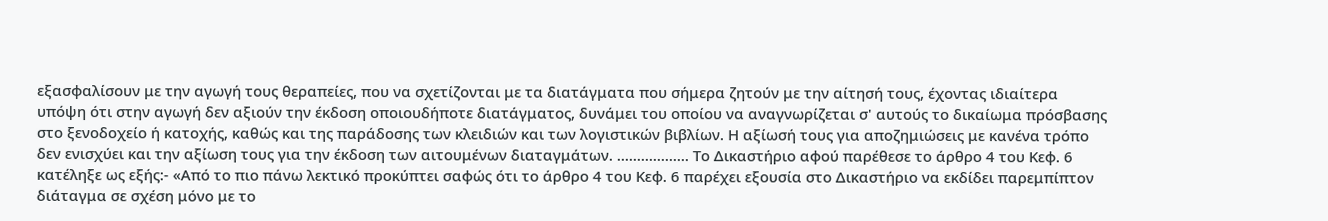εξασφαλίσουν με την αγωγή τους θεραπείες, που να σχετίζονται με τα διατάγματα που σήμερα ζητούν με την αίτησή τους, έχοντας ιδιαίτερα υπόψη ότι στην αγωγή δεν αξιούν την έκδοση οποιουδήποτε διατάγματος, δυνάμει του οποίου να αναγνωρίζεται σ' αυτούς το δικαίωμα πρόσβασης στο ξενοδοχείο ή κατοχής, καθώς και της παράδοσης των κλειδιών και των λογιστικών βιβλίων. Η αξίωσή τους για αποζημιώσεις με κανένα τρόπο δεν ενισχύει και την αξίωση τους για την έκδοση των αιτουμένων διαταγμάτων. .................. Το Δικαστήριο αφού παρέθεσε το άρθρο 4 του Κεφ. 6 κατέληξε ως εξής:- «Από το πιο πάνω λεκτικό προκύπτει σαφώς ότι το άρθρο 4 του Κεφ. 6 παρέχει εξουσία στο Δικαστήριο να εκδίδει παρεμπίπτον διάταγμα σε σχέση μόνο με το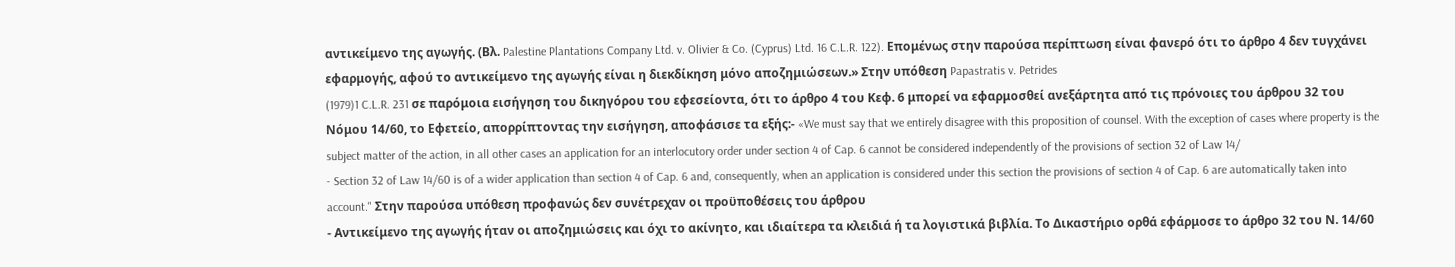αντικείμενο της αγωγής. (Βλ. Palestine Plantations Company Ltd. v. Olivier & Co. (Cyprus) Ltd. 16 C.L.R. 122). Επομένως στην παρούσα περίπτωση είναι φανερό ότι το άρθρο 4 δεν τυγχάνει εφαρμογής, αφού το αντικείμενο της αγωγής είναι η διεκδίκηση μόνο αποζημιώσεων.» Στην υπόθεση Papastratis v. Petrides
(1979)1 C.L.R. 231 σε παρόμοια εισήγηση του δικηγόρου του εφεσείοντα, ότι το άρθρο 4 του Κεφ. 6 μπορεί να εφαρμοσθεί ανεξάρτητα από τις πρόνοιες του άρθρου 32 του Νόμου 14/60, το Εφετείο, απορρίπτοντας την εισήγηση, αποφάσισε τα εξής:- «We must say that we entirely disagree with this proposition of counsel. With the exception of cases where property is the subject matter of the action, in all other cases an application for an interlocutory order under section 4 of Cap. 6 cannot be considered independently of the provisions of section 32 of Law 14/
- Section 32 of Law 14/60 is of a wider application than section 4 of Cap. 6 and, consequently, when an application is considered under this section the provisions of section 4 of Cap. 6 are automatically taken into account." Στην παρούσα υπόθεση προφανώς δεν συνέτρεχαν οι προϋποθέσεις του άρθρου
- Αντικείμενο της αγωγής ήταν οι αποζημιώσεις και όχι το ακίνητο, και ιδιαίτερα τα κλειδιά ή τα λογιστικά βιβλία. Το Δικαστήριο ορθά εφάρμοσε το άρθρο 32 του Ν. 14/60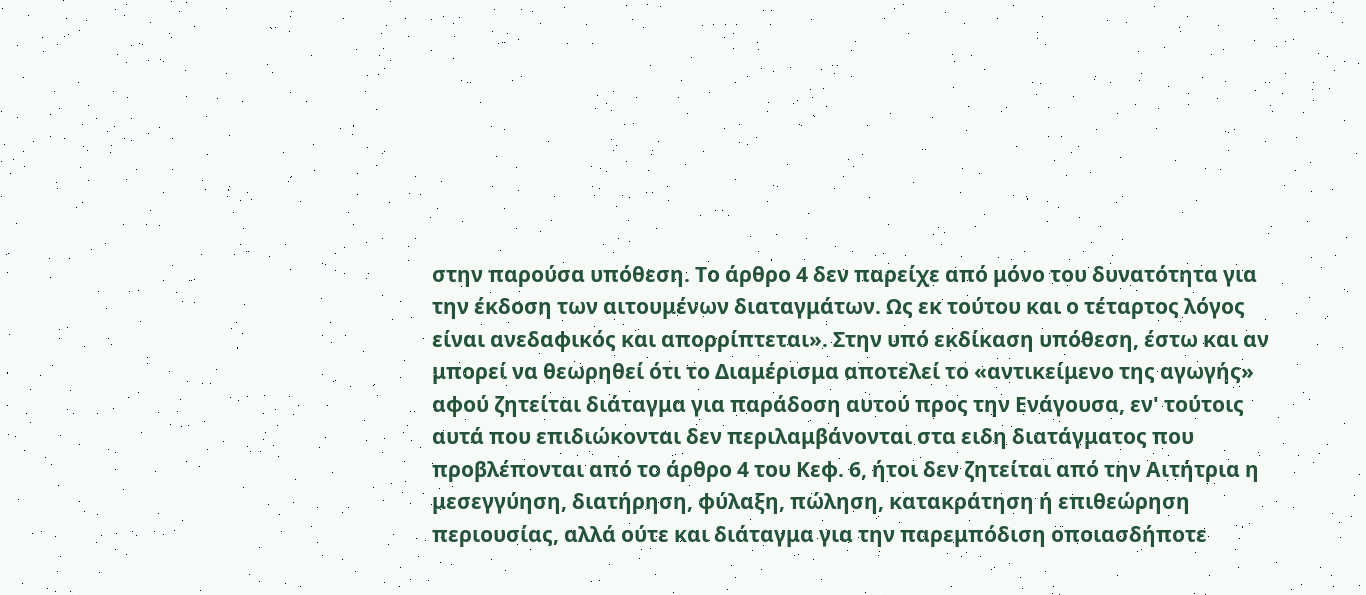στην παρούσα υπόθεση. Το άρθρο 4 δεν παρείχε από μόνο του δυνατότητα για την έκδοση των αιτουμένων διαταγμάτων. Ως εκ τούτου και ο τέταρτος λόγος είναι ανεδαφικός και απορρίπτεται». Στην υπό εκδίκαση υπόθεση, έστω και αν μπορεί να θεωρηθεί ότι το Διαμέρισμα αποτελεί το «αντικείμενο της αγωγής» αφού ζητείται διάταγμα για παράδοση αυτού προς την Ενάγουσα, εν' τούτοις αυτά που επιδιώκονται δεν περιλαμβάνονται στα ειδη διατάγματος που προβλέπονται από το άρθρο 4 του Κεφ. 6, ήτοι δεν ζητείται από την Αιτήτρια η μεσεγγύηση, διατήρηση, φύλαξη, πώληση, κατακράτηση ή επιθεώρηση περιουσίας, αλλά ούτε και διάταγμα για την παρεμπόδιση οποιασδήποτε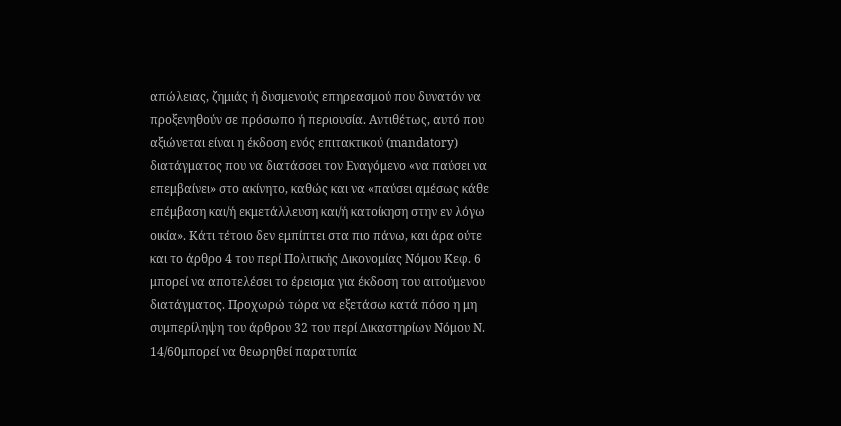απώλειας, ζημιάς ή δυσμενούς επηρεασμού που δυνατόν να προξενηθούν σε πρόσωπο ή περιουσία. Αντιθέτως, αυτό που αξιώνεται είναι η έκδοση ενός επιτακτικού (mandatory) διατάγματος που να διατάσσει τον Εναγόμενο «να παύσει να επεμβαίνει» στο ακίνητο, καθώς και να «παύσει αμέσως κάθε επέμβαση και/ή εκμετάλλευση και/ή κατοίκηση στην εν λόγω οικία». Κάτι τέτοιο δεν εμπίπτει στα πιο πάνω, και άρα ούτε και το άρθρο 4 του περί Πολιτικής Δικονομίας Νόμου Κεφ. 6 μπορεί να αποτελέσει το έρεισμα για έκδοση του αιτούμενου διατάγματος. Προχωρώ τώρα να εξετάσω κατά πόσο η μη συμπερίληψη του άρθρου 32 του περί Δικαστηρίων Νόμου Ν. 14/60μπορεί να θεωρηθεί παρατυπία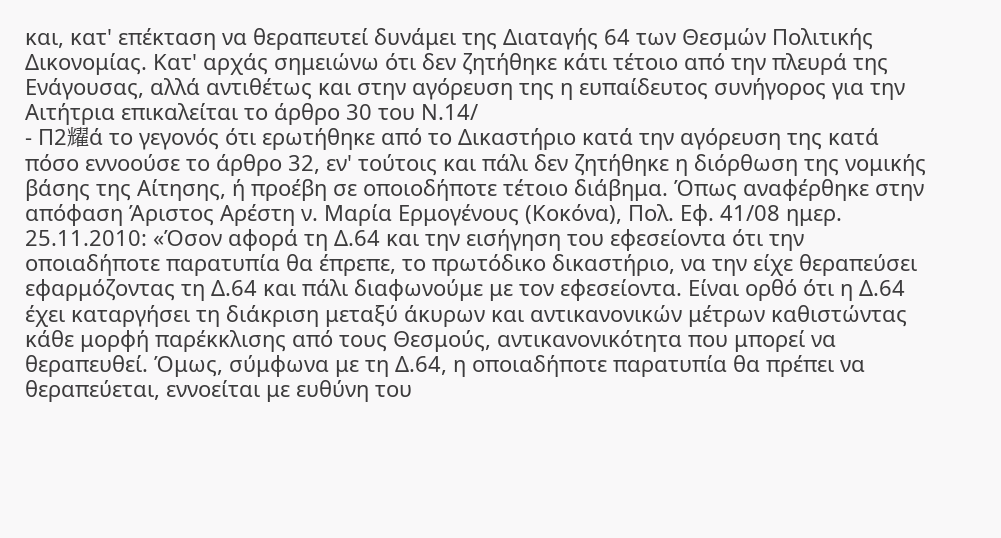και, κατ' επέκταση να θεραπευτεί δυνάμει της Διαταγής 64 των Θεσμών Πολιτικής Δικονομίας. Κατ' αρχάς σημειώνω ότι δεν ζητήθηκε κάτι τέτοιο από την πλευρά της Ενάγουσας, αλλά αντιθέτως και στην αγόρευση της η ευπαίδευτος συνήγορος για την Αιτήτρια επικαλείται το άρθρο 30 του Ν.14/
- Π2耀ά το γεγονός ότι ερωτήθηκε από το Δικαστήριο κατά την αγόρευση της κατά πόσο εννοούσε το άρθρο 32, εν' τούτοις και πάλι δεν ζητήθηκε η διόρθωση της νομικής βάσης της Αίτησης, ή προέβη σε οποιοδήποτε τέτοιο διάβημα. Όπως αναφέρθηκε στην απόφαση Άριστος Αρέστη ν. Μαρία Ερμογένους (Κοκόνα), Πολ. Εφ. 41/08 ημερ. 25.11.2010: «Όσον αφορά τη Δ.64 και την εισήγηση του εφεσείοντα ότι την οποιαδήποτε παρατυπία θα έπρεπε, το πρωτόδικο δικαστήριο, να την είχε θεραπεύσει εφαρμόζοντας τη Δ.64 και πάλι διαφωνούμε με τον εφεσείοντα. Είναι ορθό ότι η Δ.64 έχει καταργήσει τη διάκριση μεταξύ άκυρων και αντικανονικών μέτρων καθιστώντας κάθε μορφή παρέκκλισης από τους Θεσμούς, αντικανονικότητα που μπορεί να θεραπευθεί. Όμως, σύμφωνα με τη Δ.64, η οποιαδήποτε παρατυπία θα πρέπει να θεραπεύεται, εννοείται με ευθύνη του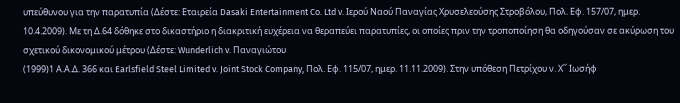υπεύθυνου για την παρατυπία (Δέστε: Εταιρεία Dasaki Entertainment Co. Ltd v. Ιερού Ναού Παναγίας Χρυσελεούσης Στροβόλου, Πολ. Εφ. 157/07, ημερ. 10.4.2009). Με τη Δ.64 δόθηκε στο δικαστήριο η διακριτική ευχέρεια να θεραπεύει παρατυπίες, οι οποίες πριν την τροποποίηση θα οδηγούσαν σε ακύρωση του σχετικού δικονομικού μέτρου (Δέστε: Wunderlich v. Παναγιώτου
(1999)1 Α.Α.Δ. 366 και Earlsfield Steel Limited v. Joint Stock Company, Πολ. Εφ. 115/07, ημερ. 11.11.2009). Στην υπόθεση Πετρίχου ν. Χ΄΄ Ιωσήφ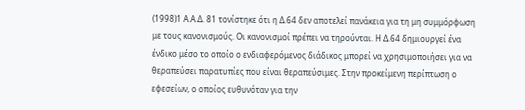(1998)1 Α.Α.Δ. 81 τονίστηκε ότι η Δ.64 δεν αποτελεί πανάκεια για τη μη συμμόρφωση με τους κανονισμούς. Οι κανονισμοί πρέπει να τηρούνται. Η Δ.64 δημιουργεί ένα ένδικο μέσο το οποίο ο ενδιαφερόμενος διάδικος μπορεί να χρησιμοποιήσει για να θεραπεύσει παρατυπίες που είναι θεραπεύσιμες. Στην προκείμενη περίπτωση ο εφεσείων, ο οποίος ευθυνόταν για την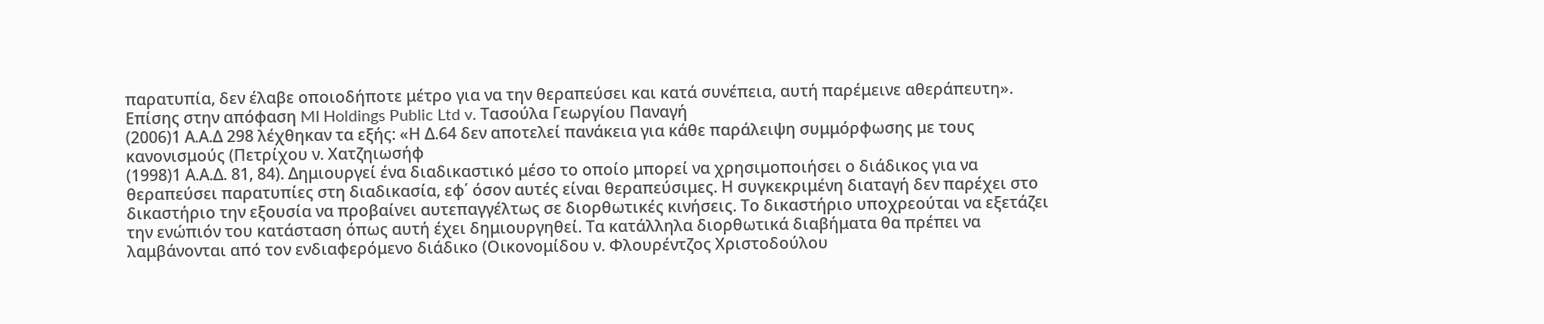παρατυπία, δεν έλαβε οποιοδήποτε μέτρο για να την θεραπεύσει και κατά συνέπεια, αυτή παρέμεινε αθεράπευτη». Επίσης στην απόφαση MI Holdings Public Ltd v. Τασούλα Γεωργίου Παναγή
(2006)1 Α.Α.Δ 298 λέχθηκαν τα εξής: «Η Δ.64 δεν αποτελεί πανάκεια για κάθε παράλειψη συμμόρφωσης με τους κανονισμούς (Πετρίχου ν. Χατζηιωσήφ
(1998)1 Α.Α.Δ. 81, 84). Δημιουργεί ένα διαδικαστικό μέσο το οποίο μπορεί να χρησιμοποιήσει ο διάδικος για να θεραπεύσει παρατυπίες στη διαδικασία, εφ΄ όσον αυτές είναι θεραπεύσιμες. Η συγκεκριμένη διαταγή δεν παρέχει στο δικαστήριο την εξουσία να προβαίνει αυτεπαγγέλτως σε διορθωτικές κινήσεις. Το δικαστήριο υποχρεούται να εξετάζει την ενώπιόν του κατάσταση όπως αυτή έχει δημιουργηθεί. Τα κατάλληλα διορθωτικά διαβήματα θα πρέπει να λαμβάνονται από τον ενδιαφερόμενο διάδικο (Οικονομίδου ν. Φλουρέντζος Χριστοδούλου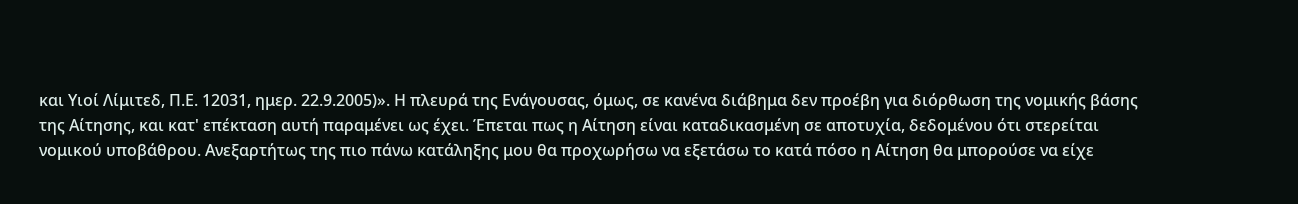και Υιοί Λίμιτεδ, Π.Ε. 12031, ημερ. 22.9.2005)». Η πλευρά της Ενάγουσας, όμως, σε κανένα διάβημα δεν προέβη για διόρθωση της νομικής βάσης της Αίτησης, και κατ' επέκταση αυτή παραμένει ως έχει. Έπεται πως η Αίτηση είναι καταδικασμένη σε αποτυχία, δεδομένου ότι στερείται νομικού υποβάθρου. Ανεξαρτήτως της πιο πάνω κατάληξης μου θα προχωρήσω να εξετάσω το κατά πόσο η Αίτηση θα μπορούσε να είχε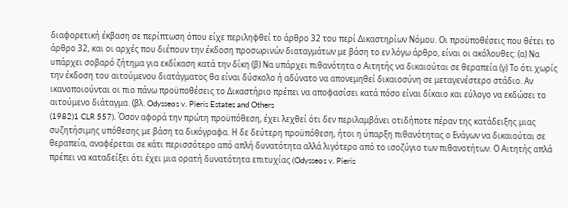διαφορετική έκβαση σε περίπτωση όπου είχε περιληφθεί το άρθρο 32 του περί Δικαστηρίων Νόμου. Οι προϋποθέσεις που θέτει το άρθρο 32, και οι αρχές που διέπουν την έκδοση προσωρινών διαταγμάτων με βάση το εν λόγω άρθρο, είναι οι ακόλουθες: (α) Να υπάρχει σοβαρό ζήτημα για εκδίκαση κατά την δίκη (β) Να υπάρχει πιθανότητα ο Αιτητής να δικαιούται σε θεραπεία (γ) Το ότι χωρίς την έκδοση του αιτούμενου διατάγματος θα είναι δύσκολο ή αδύνατο να απονεμηθεί δικαιοσύνη σε μεταγενέστερο στάδιο. Αν ικανοποιούνται οι πιο πάνω προϋποθέσεις το Δικαστήριο πρέπει να αποφασίσει κατά πόσο είναι δίκαιο και εύλογο να εκδώσει το αιτούμενο διάταγμα. (βλ. Odysseos v. Pieris Estates and Others
(1982)1 CLR 557). Όσον αφορά την πρώτη προϋπόθεση, έχει λεχθεί ότι δεν περιλαμβάνει οτιδήποτε πέραν της κατάδειξης μιας συζητήσιμης υπόθεσης με βάση τα δικόγραφα. Η δε δεύτερη προϋπόθεση, ήτοι η ύπαρξη πιθανότητας ο Ενάγων να δικαιούται σε θεραπεία, αναφέρεται σε κάτι περισσότερο από απλή δυνατότητα αλλά λιγότερο από το ισοζύγιο των πιθανοτήτων. Ο Αιτητής απλά πρέπει να καταδείξει ότι έχει μια ορατή δυνατότητα επιτυχίας (Odysseos v. Pieris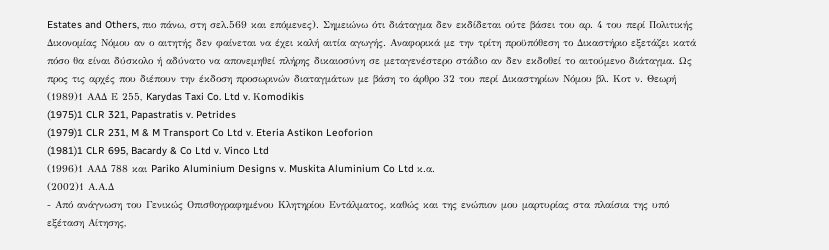Estates and Others, πιο πάνω, στη σελ.569 και επόμενες). Σημειώνω ότι διάταγμα δεν εκδίδεται ούτε βάσει του αρ. 4 του περί Πολιτικής Δικονομίας Νόμου αν ο αιτητής δεν φαίνεται να έχει καλή αιτία αγωγής. Αναφορικά με την τρίτη προϋπόθεση το Δικαστήριο εξετάζει κατά πόσο θα είναι δύσκολο ή αδύνατο να απονεμηθεί πλήρης δικαιοσύνη σε μεταγενέστερο στάδιο αν δεν εκδοθεί το αιτούμενο διάταγμα. Ως προς τις αρχές που διέπουν την έκδοση προσωρινών διαταγμάτων με βάση το άρθρο 32 του περί Δικαστηρίων Νόμου βλ. Κοτ ν. Θεωρή
(1989)1 ΑΑΔ Ε 255, Karydas Taxi Co. Ltd v. Κomodikis
(1975)1 CLR 321, Papastratis v. Petrides
(1979)1 CLR 231, M & M Transport Co Ltd v. Eteria Astikon Leoforion
(1981)1 CLR 695, Bacardy & Co Ltd v. Vinco Ltd
(1996)1 ΑΑΔ 788 και Pariko Aluminium Designs v. Muskita Aluminium Co Ltd κ.α.
(2002)1 Α.Α.Δ
- Από ανάγνωση του Γενικώς Οπισθογραφημένου Κλητηρίου Εντάλματος, καθώς και της ενώπιον μου μαρτυρίας στα πλαίσια της υπό εξέταση Αίτησης,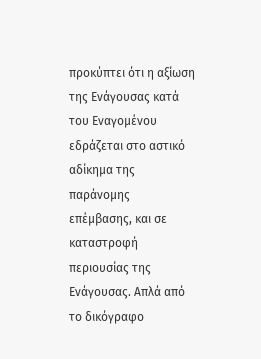προκύπτει ότι η αξίωση της Ενάγουσας κατά του Εναγομένου εδράζεται στο αστικό αδίκημα της παράνομης επέμβασης, και σε καταστροφή περιουσίας της Ενάγουσας. Απλά από το δικόγραφο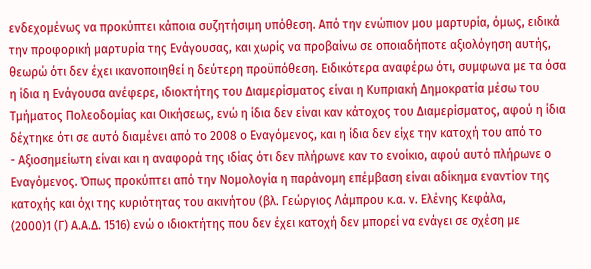ενδεχομένως να προκύπτει κάποια συζητήσιμη υπόθεση. Από την ενώπιον μου μαρτυρία, όμως, ειδικά την προφορική μαρτυρία της Ενάγουσας, και χωρίς να προβαίνω σε οποιαδήποτε αξιολόγηση αυτής, θεωρώ ότι δεν έχει ικανοποιηθεί η δεύτερη προϋπόθεση. Ειδικότερα αναφέρω ότι, συμφωνα με τα όσα η ίδια η Ενάγουσα ανέφερε, ιδιοκτήτης του Διαμερίσματος είναι η Κυπριακή Δημοκρατία μέσω του Τμήματος Πολεοδομίας και Οικήσεως, ενώ η ίδια δεν είναι καν κάτοχος του Διαμερίσματος, αφού η ίδια δέχτηκε ότι σε αυτό διαμένει από το 2008 ο Εναγόμενος, και η ίδια δεν είχε την κατοχή του από το
- Αξιοσημείωτη είναι και η αναφορά της ιδίας ότι δεν πλήρωνε καν το ενοίκιο, αφού αυτό πλήρωνε ο Εναγόμενος. Όπως προκύπτει από την Νομολογία η παράνομη επέμβαση είναι αδίκημα εναντίον της κατοχής και όχι της κυριότητας του ακινήτου (βλ. Γεώργιος Λάμπρου κ.α. ν. Ελένης Κεφάλα,
(2000)1 (Γ) Α.Α.Δ. 1516) ενώ ο ιδιοκτήτης που δεν έχει κατοχή δεν μπορεί να ενάγει σε σχέση με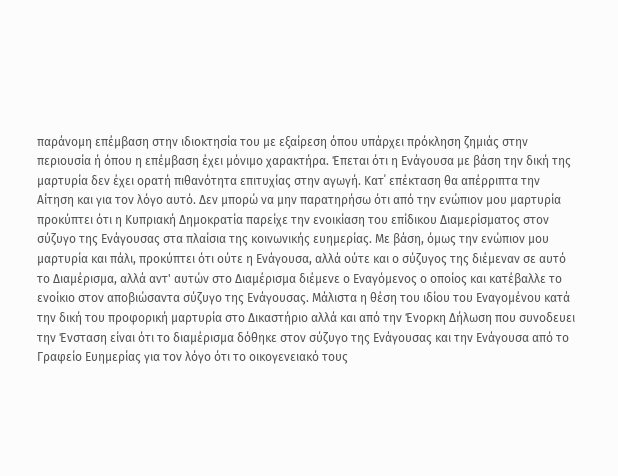παράνομη επέμβαση στην ιδιοκτησία του με εξαίρεση όπου υπάρχει πρόκληση ζημιάς στην περιουσία ή όπου η επέμβαση έχει μόνιμο χαρακτήρα. Έπεται ότι η Ενάγουσα με βάση την δική της μαρτυρία δεν έχει ορατή πιθανότητα επιτυχίας στην αγωγή. Κατ΄ επέκταση θα απέρριπτα την Αίτηση και για τον λόγο αυτό. Δεν μπορώ να μην παρατηρήσω ότι από την ενώπιον μου μαρτυρία προκύπτει ότι η Κυπριακή Δημοκρατία παρείχε την ενοικίαση του επίδικου Διαμερίσματος στον σύζυγο της Ενάγουσας στα πλαίσια της κοινωνικής ευημερίας. Με βάση, όμως την ενώπιον μου μαρτυρία και πάλι, προκύπτει ότι ούτε η Ενάγουσα, αλλά ούτε και ο σύζυγος της διέμεναν σε αυτό το Διαμέρισμα, αλλά αντ' αυτών στο Διαμέρισμα διέμενε ο Εναγόμενος ο οποίος και κατέβαλλε το ενοίκιο στον αποβιώσαντα σύζυγο της Ενάγουσας. Μάλιστα η θέση του ιδίου του Εναγομένου κατά την δική του προφορική μαρτυρία στο Δικαστήριο αλλά και από την Ένορκη Δήλωση που συνοδευει την Ένσταση είναι ότι το διαμέρισμα δόθηκε στον σύζυγο της Ενάγουσας και την Ενάγουσα από το Γραφείο Ευημερίας για τον λόγο ότι το οικογενειακό τους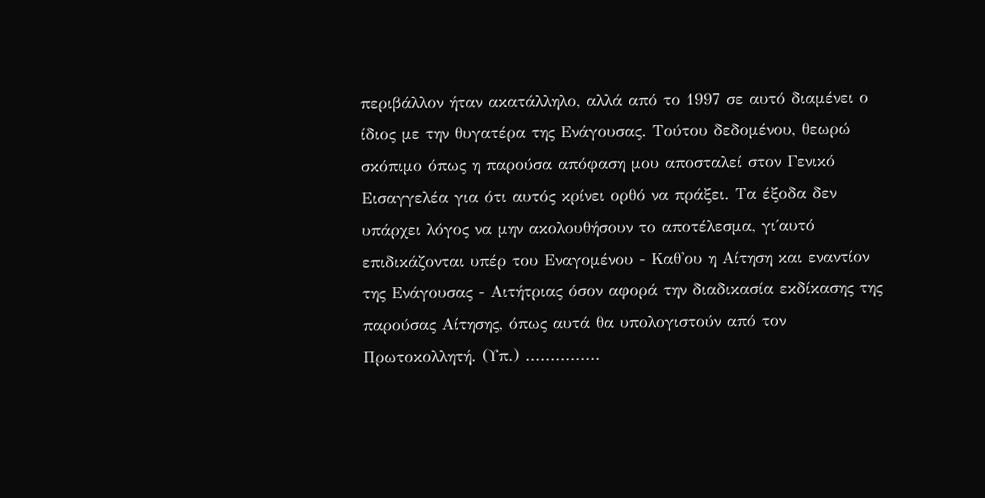περιβάλλον ήταν ακατάλληλο, αλλά από το 1997 σε αυτό διαμένει ο ίδιος με την θυγατέρα της Ενάγουσας. Τούτου δεδομένου, θεωρώ σκόπιμο όπως η παρούσα απόφαση μου αποσταλεί στον Γενικό Εισαγγελέα για ότι αυτός κρίνει ορθό να πράξει. Τα έξοδα δεν υπάρχει λόγος να μην ακολουθήσουν το αποτέλεσμα, γι΄αυτό επιδικάζονται υπέρ του Εναγομένου - Καθ'ου η Αίτηση και εναντίον της Ενάγουσας - Αιτήτριας όσον αφορά την διαδικασία εκδίκασης της παρούσας Αίτησης, όπως αυτά θα υπολογιστούν από τον Πρωτοκολλητή. (Υπ.) ...............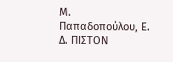Μ. Παπαδοπούλου, Ε. Δ. ΠΙΣΤΟΝ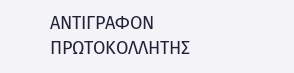ΑΝΤΙΓΡΑΦΟΝ ΠΡΩΤΟΚΟΛΛΗΤΗΣ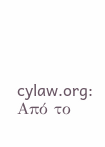cylaw.org: Από το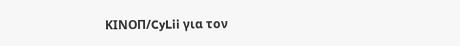ΚΙΝOΠ/CyLii για τον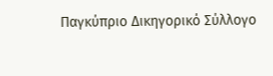Παγκύπριο Δικηγορικό Σύλλογο